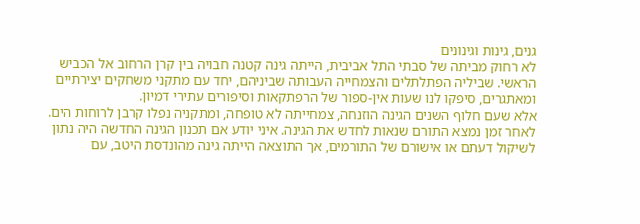גנים, גינות וגינונים
לא רחוק מביתה של סבתי התל אביבית, הייתה גינה קטנה חבויה בין קרן הרחוב אל הכביש הראשי. שביליה הפתלתלים והצמחייה העבותה שביניהם, יחד עם מתקני משחקים יצירתיים ומאתגרים, סיפקו לנו שעות אין-ספור של הרפתקאות וסיפורים עתירי דמיון.
אלא שעם חלוף השנים הגינה הוזנחה, צמחייתה לא טופחה, ומתקניה נפלו קרבן לרוחות הים. לאחר זמן נמצא התורם שנאות לחדש את הגינה. איני יודע אם תכנון הגינה החדשה היה נתון לשיקול דעתם או אישורם של התורמים, אך התוצאה הייתה גינה מהונדסת היטב, עם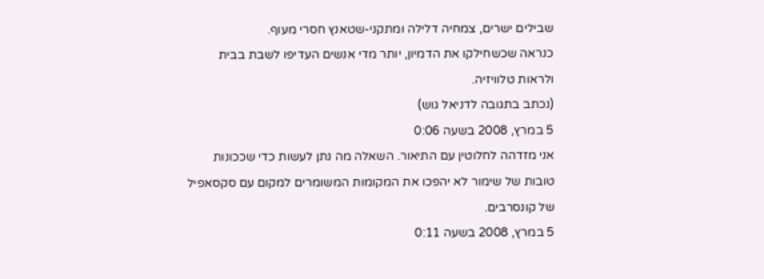שבילים ישרים, צמחיה דלילה ומתקני-שטאנץ חסרי מעוף.
כנראה שכשחילקו את הדמיון, יותר מדי אנשים העדיפו לשבת בבית ולראות טלוויזיה.
(נכתב בתגובה לדניאל גוש)
5 במרץ, 2008 בשעה 0:06
אני מזדהה לחלוטין עם התיאור. השאלה מה נתן לעשות כדי שככונות טובות של שימור לא יהפכו את המקומות המשומרים למקום עם סקסאפיל של קונסרבים.
5 במרץ, 2008 בשעה 0:11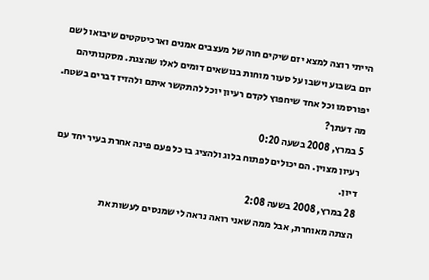הייתי רוצה למצא יזם שיקים חוה של מעצבים אמנים וארכיטקטים שיבואו לשם יום בשבוע וישבו על סעור מוחות בנושאים דומים לאלו שהצגת. מסקנותיהם יפורסמו וכל אחד שיחפוץ לקדם רעיון יוכל להתקשר איתם ולהזיז דברים בשטח. מה דעתך?
5 במרץ, 2008 בשעה 0:20
רעיון מצוין. הם יכולים לפתוח בלוג ולהציג בו כל פעם פינה אחרת בעיר יחד עם דיון.
28 במרץ, 2008 בשעה 2:08
הצתה מאוחרת, אבל ממה שאני רואה נראה לי שמנסים לעשות את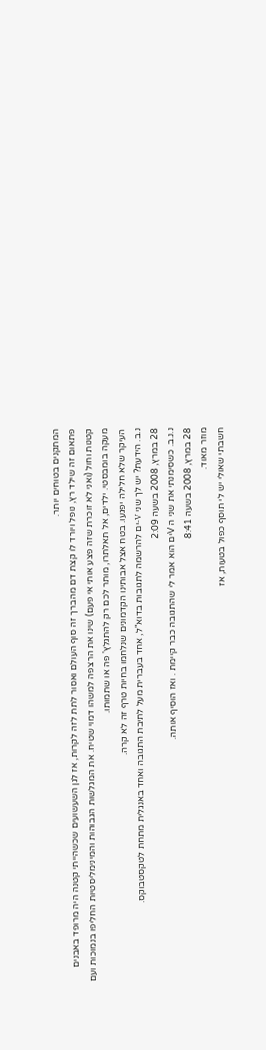המתקנים בטוחים יותר.
פתאום זה שילד רץ, נופל ויורד לו קצת דם מהברך זה סוף העולם ואסור לתת לזה לקרות, אז לגן השעשועים שכשהייתי קטנה היה מרופד באבנים קטנות וחול (ואני לא זוכרת שזה פצע אותי אי פעם) שינו את הרצפה למשהו דמוי שטיח. את המגלשות הגבוהות והמינימליסטיות החליפו בנמוכות ועם מעקה בומבסטי. ילדים, אל תאלתרו, מותר לכם רק להתגלץ' פה או שתמותו.
העיקר שלא חלילה יפגעו. בטח אצל אבותינו הקדמונים שנלחמו בחיות טרף זה לא קרה.
נ.ב. הידעת? יש לך שני V-ים להרשמה לתגובות בדוא"ל, אחד בעברית מעל לתיבת התגובה ואחד באנגלית מתחת לטקסטבוקס.
28 במרץ, 2008 בשעה 2:09
נ.נ.ב. כשסימנתי את שני ה Vים הוא אמר לי שהתגובה כבר קיימת . ואז הוסיף אותה.
28 במרץ, 2008 בשעה 8:41
מוזר מאוד.
חשבתי שאולי יש לי תוסף כפול בטעות, אז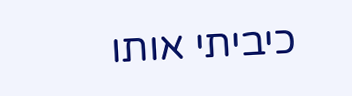כיביתי אותו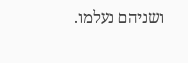ושניהם נעלמו.